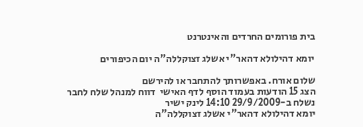בית פורומים החרדים והאינטרנט

יומא דהילולא דהאר"י אשלג זצוקללה"ה יום הכיפורים

שלום אורח. באפשרותך להתחבר או להירשם
הצג 15 הודעות בעמוד הוסף לדף האישי  דווח למנהל שלח לחבר
נשלח ב-29/9/2009 14:10 לינק ישיר
יומא דהילולא דהאר"י אשלג זצוקללה"ה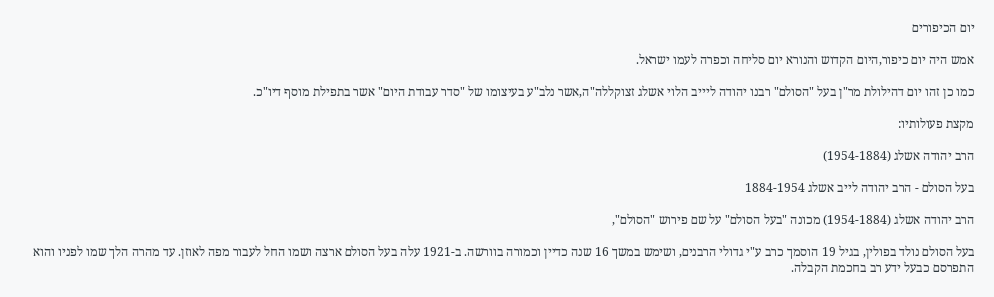יום הכיפורים

אמש היה יום כיפור,היום הקדוש והנורא יום סליחה וכפרה לעמו ישראל.

כמו כן זהו יום דהילולת מר"ן בעל "הסולם" רבנו יהודה ליייב הלוי אשלג זצוקללה"ה,אשר נלב"ע בעיצומו של "סדר עבודת היום" אשר בתפילת מוסף דיו"כ.

מקצת פעולותיו:

הרב יהודה אשלג (1954-1884)

בעל הסולם - הרב יהודה לייב אשלג 1884-1954

הרב יהודה אשלג (1954-1884) מכונה "בעל הסולם" על שם פירוש "הסולם",

בעל הסולם נולד בפולין, בגיל 19 הוסמך כרב ע"י גדולי הרבנים, ושימש במשך 16 שנה כדיין וכמורה בוורשה. ב-1921 עלה בעל הסולם ארצה ושמו החל לעבור מפה לאוזן. עד מהרה הלך שמו לפניו והוא התפרסם כבעל ידע רב בחכמת הקבלה.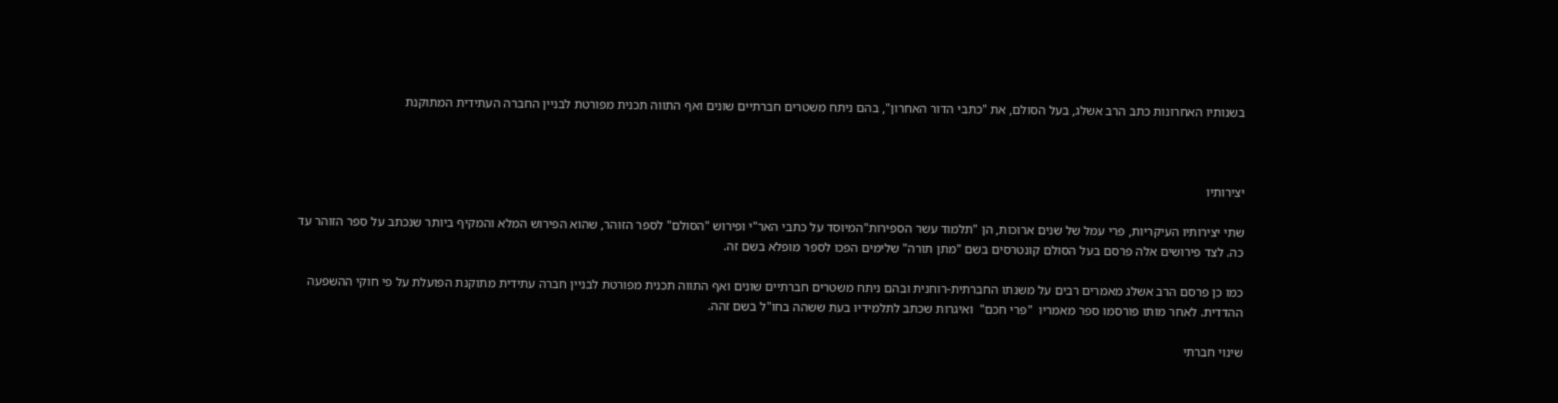בשנותיו האחרונות כתב הרב אשלג, בעל הסולם, את "כתבי הדור האחרון", בהם ניתח משטרים חברתיים שונים ואף התווה תכנית מפורטת לבניין החברה העתידית המתוקנת



יצירותיו

שתי יצירותיו העיקריות, פרי עמל של שנים ארוכות, הן "תלמוד עשר הספירות"המיוסד על כתבי האר"י ופירוש "הסולם" לספר הזוהר, שהוא הפירוש המלא והמקיף ביותר שנכתב על ספר הזוהר עד כה. לצד פירושים אלה פרסם בעל הסולם קונטרסים בשם "מתן תורה" שלימים הפכו לספר מופלא בשם זה.

כמו כן פרסם הרב אשלג מאמרים רבים על משנתו החברתית-רוחנית ובהם ניתח משטרים חברתיים שונים ואף התווה תכנית מפורטת לבניין חברה עתידית מתוקנת הפועלת על פי חוקי ההשפעה ההדדית. לאחר מותו פורסמו ספר מאמריו  "פרי חכם"  ואיגרות שכתב לתלמידיו בעת ששהה בחו"ל בשם זהה.

שינוי חברתי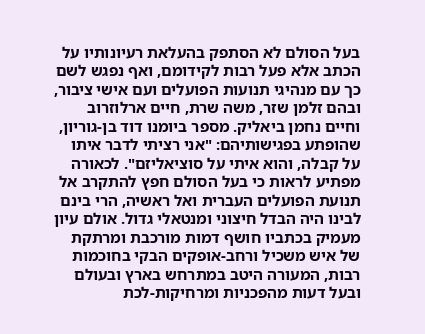בעל הסולם לא הסתפק בהעלאת רעיונותיו על הכתב אלא פעל רבות לקידומם, ואף נפגש לשם כך עם מנהיגי תנועות הפועלים ועם אישי ציבור, ובהם זלמן שזר, משה שרת, חיים ארלוזרוב וחיים נחמן ביאליק. מספר ביומנו דוד בן-גוריון, שהופתע בפגישותיהם: "אני רציתי לדבר איתו על קבלה, והוא איתי על סוציאליזם". לכאורה מפתיע לראות כי בעל הסולם חפץ להתקרב אל תנועת הפועלים העברית ואל ראשיה, הרי בינם לבינו היה הבדל חיצוני ומנטאלי גדול. אולם עיון מעמיק בכתביו חושף דמות מורכבת ומרתקת של איש משכיל ורחב-אופקים הבקי בחוכמות רבות, המעורה היטב במתרחש בארץ ובעולם ובעל דעות מהפכניות ומרחיקות-לכת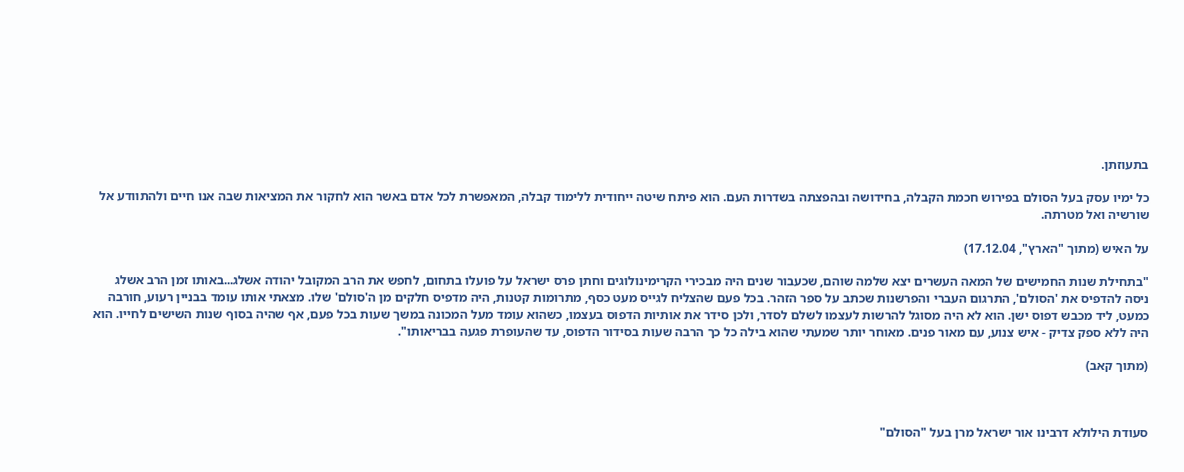בתעוזתן.

כל ימיו עסק בעל הסולם בפירוש חכמת הקבלה, בחידושה ובהפצתה בשדרות העם. הוא פיתח שיטה ייחודית ללימוד קבלה, המאפשרת לכל אדם באשר הוא לחקור את המציאות שבה אנו חיים ולהתוודע אל שורשיה ואל מטרתה.

על האיש (מתוך "הארץ", 17.12.04)

"בתחילת שנות החמישים של המאה העשרים יצא שלמה שוהם, שכעבור שנים היה מבכירי הקרימינולוגים וחתן פרס ישראל על פועלו בתחום, לחפש את הרב המקובל יהודה אשלג...באותו זמן הרב אשלג ניסה להדפיס את 'הסולם', התרגום העברי והפרשנות שכתב על ספר הזהר. בכל פעם שהצליח לגייס מעט כסף, מתרומות קטנות, היה מדפיס חלקים מן ה'סולם' שלו. מצאתי אותו עומד בבניין רעוע, חורבה כמעט, ליד מכבש דפוס ישן. הוא לא היה מסוגל להרשות לעצמו לשלם לסדר, ולכן סידר את אותיות הדפוס בעצמו, כשהוא עומד מעל המכונה במשך שעות בכל פעם, אף שהיה בסוף שנות השישים לחייו. הוא היה ללא ספק צדיק - איש צנוע, עם מאור פנים. מאוחר יותר שמעתי שהוא בילה כל כך הרבה שעות בסידור הדפוס, עד שהעופרת פגעה בבריאותו".

(מתוך קאב)



סעודת הילולא דרבינו אור ישראל מרן בעל "הסולם"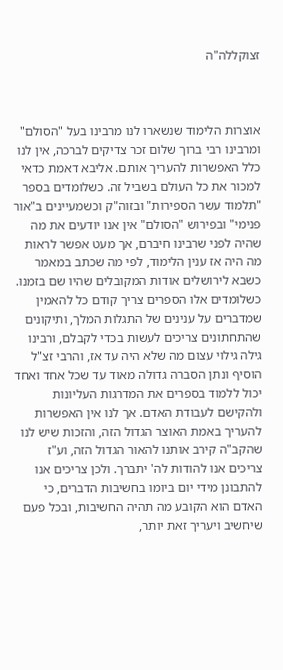זצוקללה"ה



אוצרות הלימוד שנשארו לנו מרבינו בעל "הסולם" ומרבינו רבי ברוך שלום זכר צדיקים לברכה, אין לנו כלל האפשרות להעריך אותם. אליבא דאמת כדאי למכור את כל העולם בשביל זה. כשלומדים בספר "תלמוד עשר הספירות" ובזוה"ק וכשמעיינים ב"אור פנימי" ובפירוש "הסולם" אין אנו יודעים את מה שהיה לפני שרבינו חיברם, אך מעט אפשר לראות מה היה אז ענין הלימוד, לפי מה שכתב במאמר כשבא לירושלים אודות המקובלים שהיו שם בזמנו. כשלומדים אלו הספרים צריך קודם כל להאמין שמדברים על ענינים של התגלות המלך, ותיקונים שהתחתונים צריכים לעשות בכדי לקבלם, ורבינו גילה גילוי עצום מה שלא היה עד אז, והרבי זצ"ל הוסיף ונתן הסברה גדולה מאוד עד שכל אחד ואחד יכול ללמוד בספרים את המדרגות העליונות ולהקישם לעבודת האדם. אך לנו אין האפשרות להעריך באמת האוצר הגדול הזה, והזכות שיש לנו שהקב"ה קירב אותנו להאור הגדול הזה, וע"ז צריכים אנו להודות לה' יתברך. ולכן צריכים אנו להתבונן מידי יום ביומו בחשיבות הדברים, כי האדם הוא הקובע מה תהיה החשיבות, ובכל פעם שיחשיב ויעריך זאת יותר,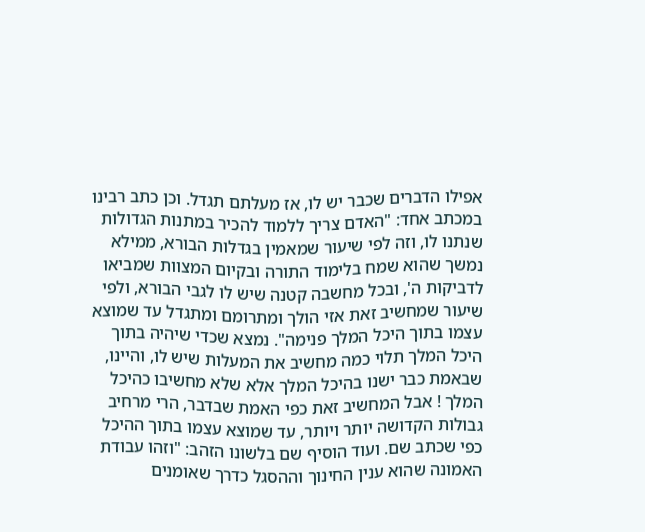אפילו הדברים שכבר יש לו, אז מעלתם תגדל. וכן כתב רבינו במכתב אחד: "האדם צריך ללמוד להכיר במתנות הגדולות שנתנו לו, וזה לפי שיעור שמאמין בגדלות הבורא, ממילא נמשך שהוא שמח בלימוד התורה ובקיום המצוות שמביאו לדביקות ה', ובכל מחשבה קטנה שיש לו לגבי הבורא, ולפי שיעור שמחשיב זאת אזי הולך ומתרומם ומתגדל עד שמוצא עצמו בתוך היכל המלך פנימה". נמצא שכדי שיהיה בתוך היכל המלך תלוי כמה מחשיב את המעלות שיש לו, והיינו, שבאמת כבר ישנו בהיכל המלך אלא שלא מחשיבו כהיכל המלך ! אבל המחשיב זאת כפי האמת שבדבר, הרי מרחיב גבולות הקדושה יותר ויותר, עד שמוצא עצמו בתוך ההיכל כפי שכתב שם. ועוד הוסיף שם בלשונו הזהב: "וזהו עבודת האמונה שהוא ענין החינוך וההסגל כדרך שאומנים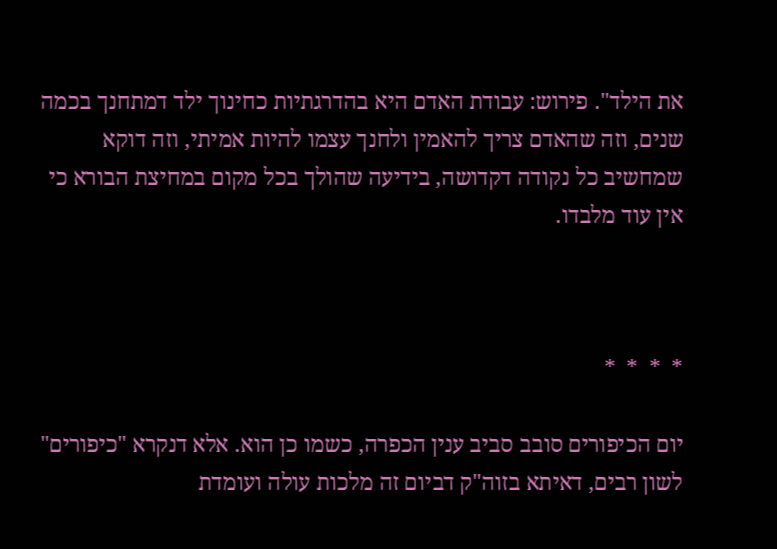את הילד". פירוש: עבודת האדם היא בהדרגתיות כחינוך ילד דמתחנך בכמה שנים, וזה שהאדם צריך להאמין ולחנך עצמו להיות אמיתי, וזה דוקא שמחשיב כל נקודה דקדושה, בידיעה שהולך בכל מקום במחיצת הבורא כי אין עוד מלבדו.



*  *  *  *

יום הכיפורים סובב סביב ענין הכפרה, כשמו כן הוא. אלא דנקרא "כיפורים" לשון רבים, דאיתא בזוה"ק דביום זה מלכות עולה ועומדת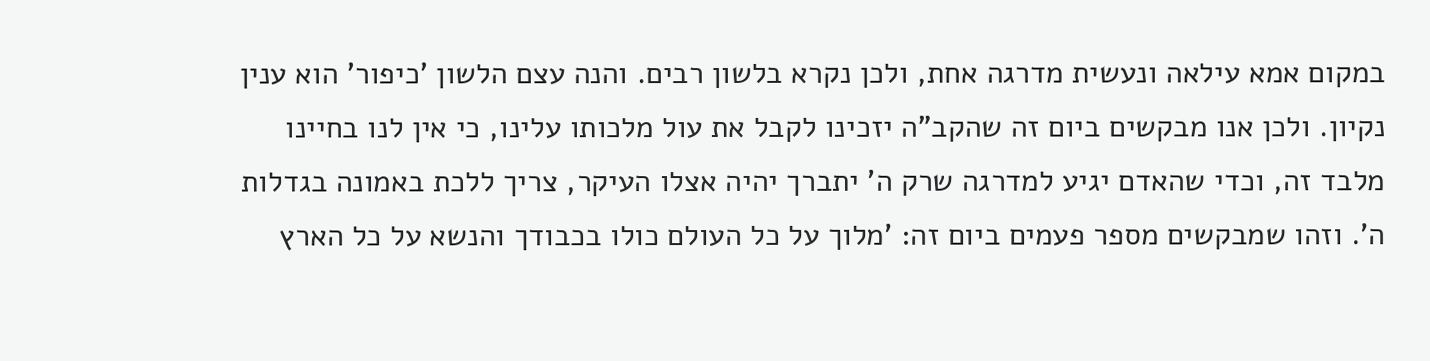במקום אמא עילאה ונעשית מדרגה אחת, ולכן נקרא בלשון רבים. והנה עצם הלשון 'כיפור' הוא ענין נקיון. ולכן אנו מבקשים ביום זה שהקב"ה יזכינו לקבל את עול מלכותו עלינו, כי אין לנו בחיינו מלבד זה, וכדי שהאדם יגיע למדרגה שרק ה' יתברך יהיה אצלו העיקר, צריך ללכת באמונה בגדלות ה'. וזהו שמבקשים מספר פעמים ביום זה: 'מלוך על כל העולם כולו בכבודך והנשא על כל הארץ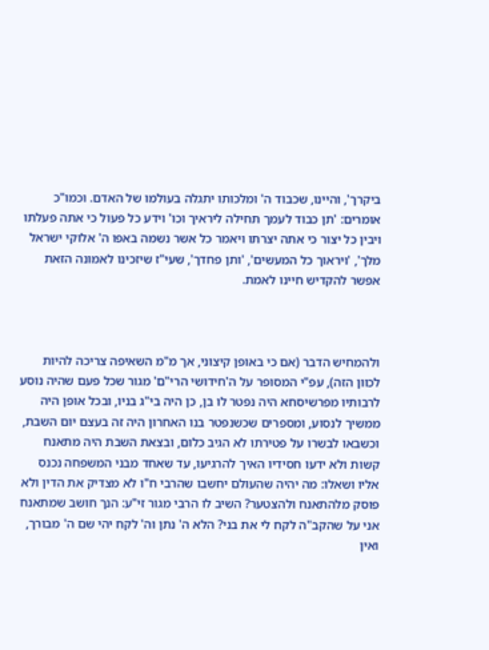ביקרך', והיינו, שכבוד ה' ומלכותו יתגלה בעולמו של האדם. וכמו"כ אומרים: 'תן כבוד לעמך תחילה ליראיך וכו' וידע כל פעול כי אתה פעלתו ויבין כל יצור כי אתה יצרתו ויאמר כל אשר נשמה באפו ה' אלוקי ישראל מלך', 'ויראוך כל המעשים', 'ותן פחדך', שעי"ז שיזכינו לאמונה הזאת אפשר להקדיש חיינו לאמת.



ולהמחיש הדבר (אם כי באופן קיצוני, אך מ"מ השאיפה צריכה להיות לכוון הזה), עפ"י המסופר על ה'חידושי הרי"ם' מגור שכל פעם שהיה נוסע לרבותיו מפרשיסחא היה נפטר לו בן, כן היה בי"ג בניו, ובכל אופן היה ממשיך לנסוע, ומספרים שכשנפטר בנו האחרון היה זה בעצם יום השבת, וכשבאו לבשרו על פטירתו לא הגיב כלום, ובצאת השבת היה מתאנח קשות ולא ידעו חסידיו האיך להרגיעו, עד שאחד מבני המשפחה נכנס אליו ושאלו: מה יהיה שהעולם יחשבו שהרבי ח"ו לא מצדיק את הדין ולא פוסק מלהתאנח ולהצטער? השיב לו הרבי מגור זי"ע: הנך חושב שמתאנח אני על שהקב"ה לקח לי את בני? הלא ה' נתן וה' לקח יהי שם ה' מבורך, ואין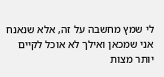לי שמץ מחשבה על זה, אלא שנאנח אני שמכאן ואילך לא אוכל לקיים יותר מצות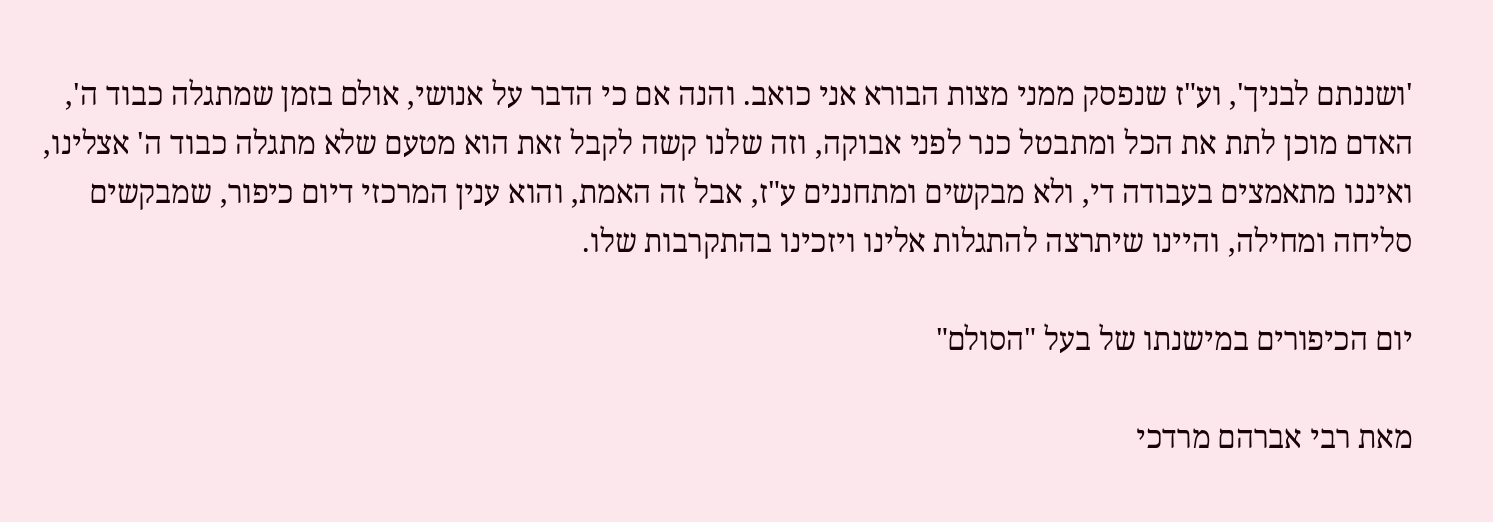'ושננתם לבניך', וע"ז שנפסק ממני מצות הבורא אני כואב. והנה אם כי הדבר על אנושי, אולם בזמן שמתגלה כבוד ה', האדם מוכן לתת את הכל ומתבטל כנר לפני אבוקה, וזה שלנו קשה לקבל זאת הוא מטעם שלא מתגלה כבוד ה' אצלינו, ואיננו מתאמצים בעבודה די, ולא מבקשים ומתחננים ע"ז, אבל זה האמת, והוא ענין המרכזי דיום כיפור, שמבקשים סליחה ומחילה, והיינו שיתרצה להתגלות אלינו ויזכינו בהתקרבות שלו.

יום הכיפורים במישנתו של בעל "הסולם"

מאת רבי אברהם מרדכי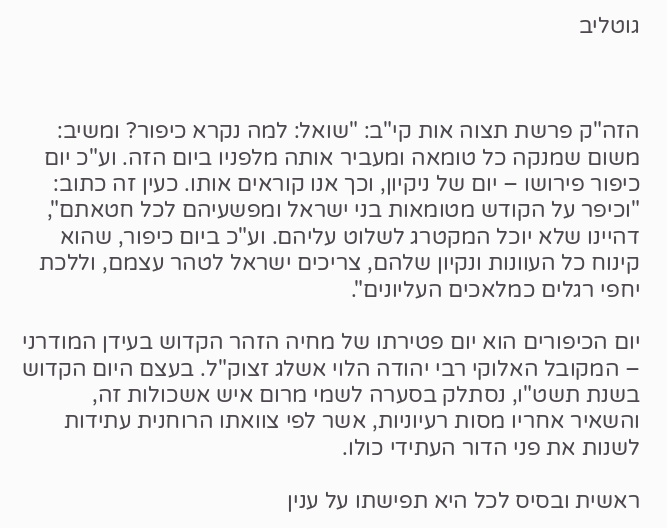גוטליב



הזה"ק פרשת תצוה אות קי"ב: "שואל: למה נקרא כיפור? ומשיב: משום שמנקה כל טומאה ומעביר אותה מלפניו ביום הזה. וע"כ יום כיפור פירושו – יום של ניקיון, וכך אנו קוראים אותו. כעין זה כתוב: "וכיפר על הקודש מטומאות בני ישראל ומפשעיהם לכל חטאתם", דהיינו שלא יוכל המקטרג לשלוט עליהם. וע"כ ביום כיפור, שהוא קינוח כל העוונות ונקיון שלהם, צריכים ישראל לטהר עצמם, וללכת יחפי רגלים כמלאכים העליונים".

יום הכיפורים הוא יום פטירתו של מחיה הזהר הקדוש בעידן המודרני – המקובל האלוקי רבי יהודה הלוי אשלג זצוק"ל. בעצם היום הקדוש בשנת תשט"ו, נסתלק בסערה לשמי מרום איש אשכולות זה, והשאיר אחריו מסות רעיוניות, אשר לפי צוואתו הרוחנית עתידות לשנות את פני הדור העתידי כולו.

ראשית ובסיס לכל היא תפישתו על ענין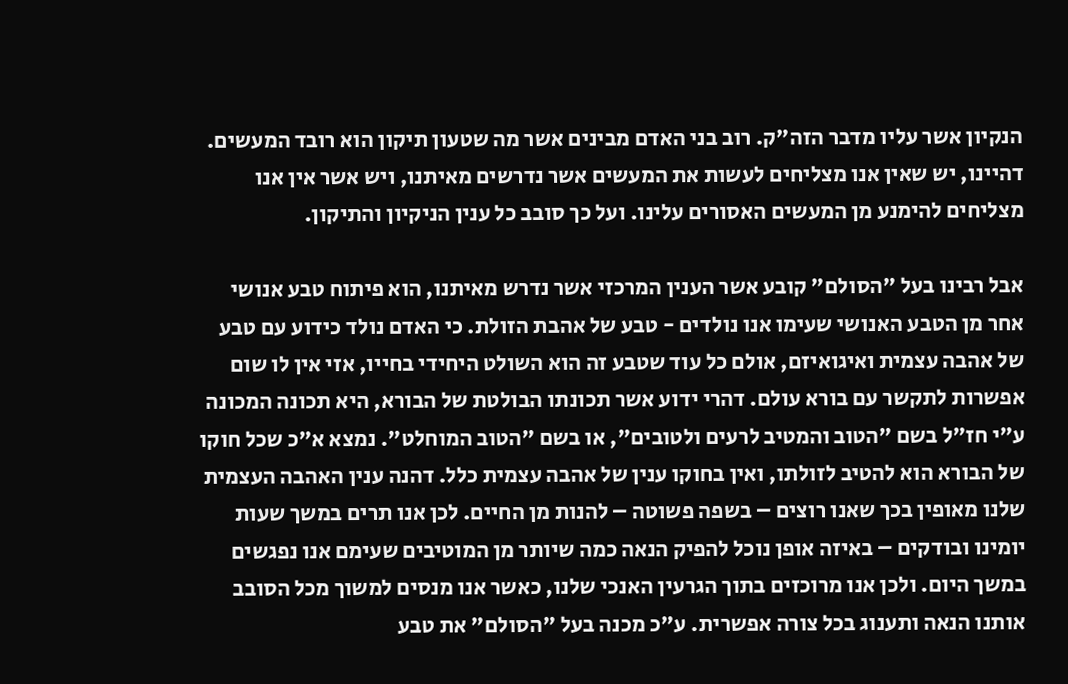הנקיון אשר עליו מדבר הזה"ק. רוב בני האדם מבינים אשר מה שטעון תיקון הוא רובד המעשים. דהיינו, יש שאין אנו מצליחים לעשות את המעשים אשר נדרשים מאיתנו, ויש אשר אין אנו מצליחים להימנע מן המעשים האסורים עלינו. ועל כך סובב כל ענין הניקיון והתיקון.

אבל רבינו בעל "הסולם" קובע אשר הענין המרכזי אשר נדרש מאיתנו, הוא פיתוח טבע אנושי אחר מן הטבע האנושי שעימו אנו נולדים - טבע של אהבת הזולת. כי האדם נולד כידוע עם טבע של אהבה עצמית ואיגואיזם, אולם כל עוד שטבע זה הוא השולט היחידי בחייו, אזי אין לו שום אפשרות לתקשר עם בורא עולם. דהרי ידוע אשר תכונתו הבולטת של הבורא, היא תכונה המכונה ע"י חז"ל בשם "הטוב והמטיב לרעים ולטובים", או בשם "הטוב המוחלט". נמצא א"כ שכל חוקו של הבורא הוא להטיב לזולתו, ואין בחוקו ענין של אהבה עצמית כלל. דהנה ענין האהבה העצמית שלנו מאופין בכך שאנו רוצים – בשפה פשוטה – להנות מן החיים. לכן אנו תרים במשך שעות יומינו ובודקים – באיזה אופן נוכל להפיק הנאה כמה שיותר מן המוטיבים שעימם אנו נפגשים במשך היום. ולכן אנו מרוכזים בתוך הגרעין האנכי שלנו, כאשר אנו מנסים למשוך מכל הסובב אותנו הנאה ותענוג בכל צורה אפשרית. ע"כ מכנה בעל "הסולם" את טבע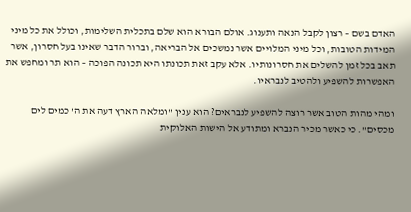האדם בשם – רצון לקבל הנאה ותענוג. אולם הבורא הוא שלם בתכלית השלימות, וכולל את כל מיני המידות הטובות, וכל מיני המלויים אשר נמשכים אל הבריאה, וברור הדבר שאינו בעל חסרון, אשר תאב בכל זמן להשלים את חסרונותיו. אלא עקב זאת תכונתו היא תכונה הפוכה – הוא תר ומחפש את האפשרות להשפיע ולהטיב לנבראיו.

ומהי מהות הטוב אשר רוצה להשפיע לנבראים? הוא ענין "ומלאה הארץ דעה את ה' כמים לים מכסים". כי כאשר מכיר הנברא ומתודע אל הישות האלוקית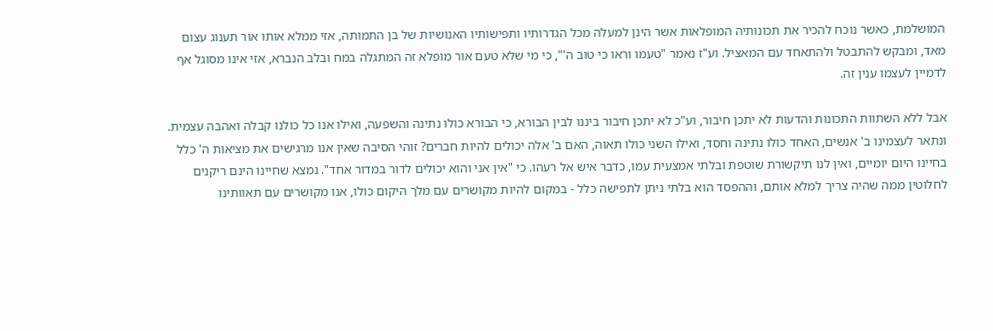המושלמת, כאשר נוכח להכיר את תכונותיה המופלאות אשר הינן למעלה מכל הגדרותיו ותפישותיו האנושיות של בן התמותה, אזי ממלא אותו אור תענוג עצום מאד, ומבקש להתבטל ולהתאחד עם המאציל. וע"ז נאמר "טעמו וראו כי טוב ה'", כי מי שלא טעם אור מופלא זה המתגלה במח ובלב הנברא, אזי אינו מסוגל אף לדמיין לעצמו ענין זה.

אבל ללא השתוות התכונות והדעות לא יתכן חיבור, וע"כ לא יתכן חיבור ביננו לבין הבורא, כי הבורא כולו נתינה והשפעה, ואילו אנו כל כולנו קבלה ואהבה עצמית. ונתאר לעצמינו ב' אנשים, האחד כולו נתינה וחסד, ואילו השני כולו תאוה, האם ב' אלה יכולים להיות חברים? זוהי הסיבה שאין אנו מרגישים את מציאות ה' כלל בחיינו היום יומיים, ואין לנו תיקשורת שוטפת ובלתי אמצעית עמו, כדבר איש אל רעהו. כי "אין אני והוא יכולים לדור במדור אחד". נמצא שחיינו הינם ריקנים לחלוטין ממה שהיה צריך למלא אותם, וההפסד הוא בלתי ניתן לתפישה כלל - במקום להיות מקושרים עם מלך היקום כולו, אנו מקושרים עם תאוותינו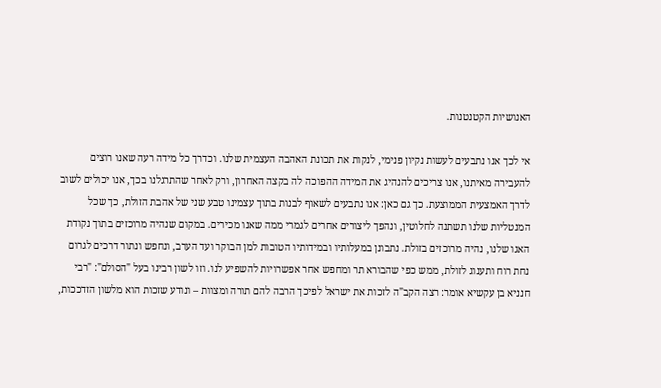האנושיות הקטנטנות.

אי לכך אנו נתבעים לעשות נקיון פנימי, לנקות את תכונת האהבה העצמית שלנו. וכדרך כל מידה רעה שאנו רוצים להעבירה מאיתנו, אנו צריכים להנהיג את המידה ההפוכה לה בקצה האחרון, ורק לאחר שהתרגלנו בכך, אנו יכולים לשוב לדרך האמצעית הממוצעת. כך גם כאן: אנו נתבעים לשאוף לבנות בתוך עצמינו טבע שני של אהבת הזולת, כך שכל המנטליות שלנו תשתנה לחלוטין, ונהפך ליצורים אחרים לגמרי ממה שאנו מכירים. במקום שנהיה מרוכזים בתוך נקודת האגו שלנו, נהיה מרוכזים בזולת. נתבונן במעלותיו ובמידותיו הטובות למן הבוקר ועד הערב, ונחפש ונתור דרכים לגרום נחת רוח ותענוג לזולת, ממש כפי שהבורא תר ומחפש אחר אפשרויות להשפיע לנו. וזו לשון רבינו בעל "הסולם": "רבי חנניא בן עקשיא אומר: רצה הקב"ה לזכות את ישראל לפיכך הרבה להם תורה ומצוות – ונודע שזכות הוא מלשון הזדככות,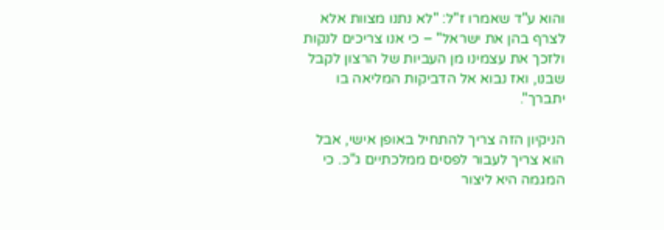והוא ע"ד שאמרו ז"ל: "לא נתנו מצוות אלא לצרף בהן את ישראל" – כי אנו צריכים לנקות ולזכך את עצמינו מן העביות של הרצון לקבל שבנו, ואז נבוא אל הדביקות המליאה בו יתברך".

הניקיון הזה צריך להתחיל באופן אישי, אבל הוא צריך לעבור לפסים ממלכתיים ג"כ. כי המגמה היא ליצור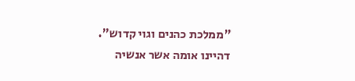"ממלכת כהנים וגוי קדוש". דהיינו אומה אשר אנשיה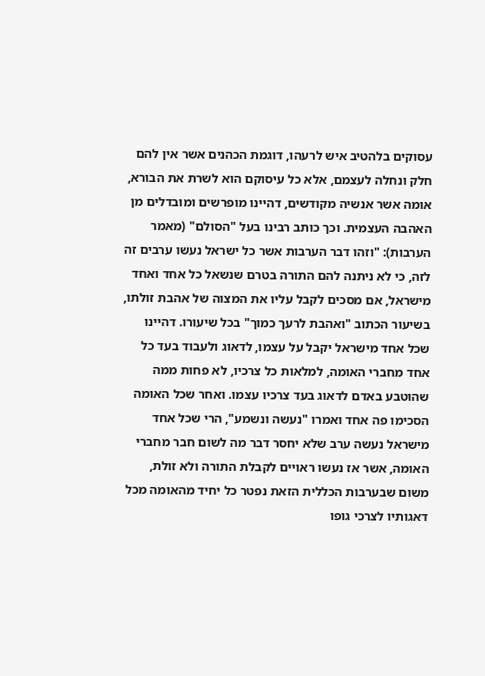עסוקים בלהטיב איש לרעהו, דוגמת הכהנים אשר אין להם חלק ונחלה לעצמם, אלא כל עיסוקם הוא לשרת את הבורא, אומה אשר אנשיה מקודשים, דהיינו מופרשים ומובדלים מן האהבה העצמית. וכך כותב רבינו בעל "הסולם" (מאמר הערבות): "וזהו דבר הערבות אשר כל ישראל נעשו ערבים זה לזה, כי לא ניתנה להם התורה בטרם שנשאל כל אחד ואחד מישראל, אם מסכים לקבל עליו את המצוה של אהבת זולתו, בשיעור הכתוב "ואהבת לרעך כמוך" בכל שיעורו. דהיינו שכל אחד מישראל יקבל על עצמו, לדאוג ולעבוד בעד כל אחד מחברי האומה, למלאות כל צרכיו, לא פחות ממה שהוטבע באדם לדאוג בעד צרכיו עצמו. ואחר שכל האומה הסכימו פה אחד ואמרו "נעשה ונשמע", הרי שכל אחד מישראל נעשה ערב שלא יחסר דבר מה לשום חבר מחברי האומה, אשר אז נעשו ראויים לקבלת התורה ולא זולת, משום שבערבות הכללית הזאת נפטר כל יחיד מהאומה מכל דאגותיו לצרכי גופו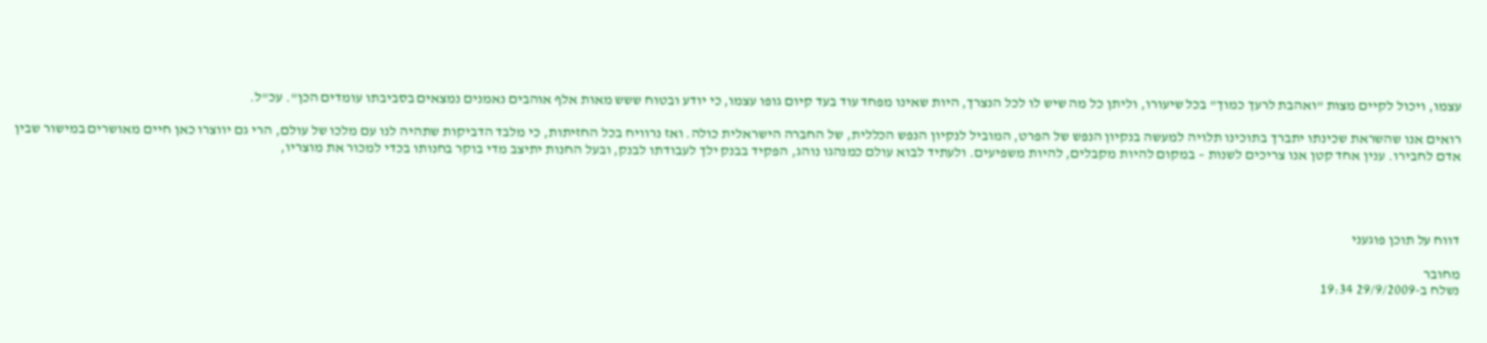עצמו, ויכול לקיים מצות "ואהבת לרעך כמוך" בכל שיעורו, וליתן כל מה שיש לו לכל הנצרך, היות שאינו מפחד עוד בעד קיום גופו עצמו, כי יודע ובטוח ששש מאות אלף אוהבים נאמנים נמצאים בסביבתו עומדים הכן". עכ"ל.

רואים אנו שהשראת שכינתו יתברך בתוכינו תלויה למעשה בנקיון הנפש של הפרט, המוביל לנקיון הנפש הכללית, של החברה הישראלית כולה. ואז נרוויח בכל החזיתות, כי מלבד הדביקות שתהיה לנו עם מלכו של עולם, הרי גם יווצרו כאן חיים מאושרים במישור שבין אדם לחבירו. ענין אחד קטן אנו צריכים לשנות – במקום להיות מקבלים, להיות משפיעים. ולעתיד לבוא עולם כמנהגו נוהג, הפקיד בבנק ילך לעבודתו לבנק, ובעל החנות יתיצב מדי בוקר בחנותו בכדי למכור את מוצריו,




דווח על תוכן פוגעני

מחובר
נשלח ב-29/9/2009 19:34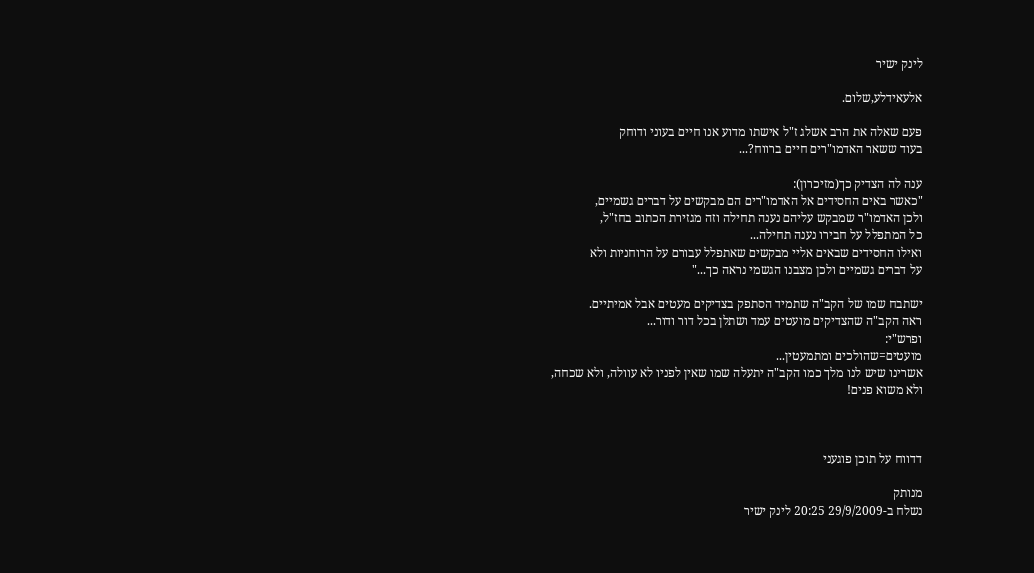לינק ישיר

אלעאידלע,שלום.

פעם שאלה את הרב אשלג ז"ל אישתו מדוע אנו חיים בעוני ודוחק
בעוד ששאר האדמו"רים חיים ברווח?...

ענה לה הצדיק כך(מזיכרון):
"כאשר באים החסידים אל האדמו"רים הם מבקשים על דברים גשמיים,
ולכן האדמו"ר שמבקש עליהם נענה תחילה וזה מגזירת הכתוב בחז"ל,
כל המתפלל על חבירו נענה תחילה...
ואילו החסידים שבאים אליי מבקשים שאתפלל עבורם על הרוחניות ולא
על דברים גשמיים ולכן מצבנו הגשמי נראה כך..."

ישתבח שמו של הקב"ה שתמיד הסתפק בצדיקים מעטים אבל אמיתיים.
ראה הקב"ה שהצדיקים מועטים עמד ושתלן בכל דור ודור...
ופרש"י:
מועטים=שהולכים ומתמעטין...
אשרינו שיש לנו מלך כמו הקב"ה יתעלה שמו שאין לפניו לא עוולה, ולא שכחה,
ולא משוא פנים!



דדווח על תוכן פוגעני

מנותק
נשלח ב-29/9/2009 20:25 לינק ישיר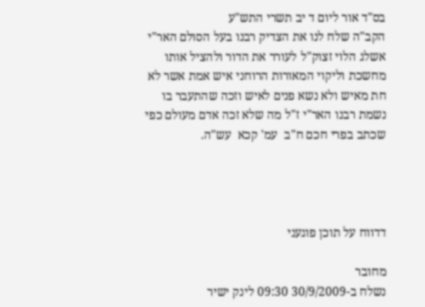בס"ד אור ליום ד יב תשרי התש"ע
הקב"ה שלח לנו את הצדיק רבנו בעל הסולם האר"י אשלג הלוי זצוק"ל לעורר את הדור ולהציל אותו מחשכת וליקוי המאורות הרוחני איש אמת אשר לא חת מאיש ולא נשא פנים לאיש וזכה שהתעבר בו נשמת רבנו האר"י ז"ל מה שלא זכה אדם מעולם כפי שכתב בפרי חכם ח"ב  עמ' קכא  עש"ה.




דדווח על תוכן פוגעני

מחובר
נשלח ב-30/9/2009 09:30 לינק ישיר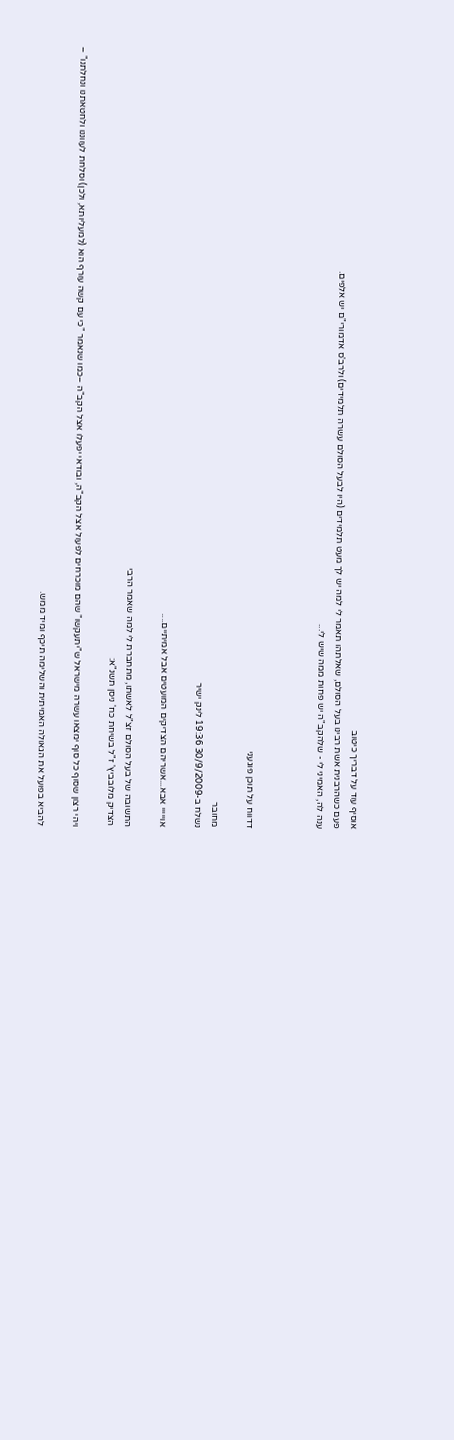אוסיף עוד על דבריך כיטוב
פעם כשהרבנית אשת רבינו בעל הסולם, שאלתהו תאמר לי למה יש לך מעט תלמידים (היו לבעל הסולם עשרה תלמידים) ולרב'ס אדמורי"ם יש אלפים.
ענה לה, האמיני לי - שלהקב"ה יש פחות ממה שיש לי...



דדווח על תוכן פוגעני

מחובר
נשלח ב-30/9/2009 19:36 לינק ישיר

אוייייי אבא...אשריהם הצדיקים המועטים אבל אמיתיים....

התשובה של בעל הסולם זצ"ל לאשתו, מתחברת לי למה שאמר הרבי
הצדיק מלובביץ' ז"ל בשיחת כח' ניסן תשנ"א:

ויהי רצון שסוף כל סוף ימצאו עשרה מישראל ש"יתעקשו" שהם מוכרחים לפעול אצל הקב"ה, ובודאי יפעלו אצל הקב"ה –כמו שנאמר "כי עם קשה עורף הוא (למעליותא, ולכן) וסלחת לעווננו ולחטאתנו ונחלתנו" –

להביא בפועל את הגאולה האמיתית והשלימה תיכף ומיד ממש.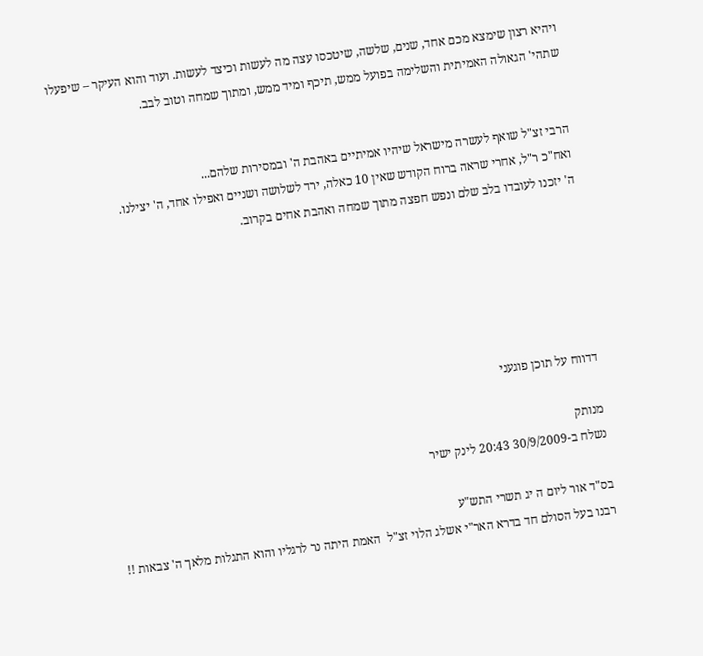ויהיא רצון שימצא מכם אחד, שנים, שלשה, שיטכסו עצה מה לעשות וכיצד לעשות. ועוד והוא העיקר – שיפעלו שתהי' הגאולה האמיתית והשלימה בפועל ממש, תיכף ומיד ממש, ומתוך שמחה וטוב לבב.


הרבי זצ"ל שואף לעשרה מישראל שיהיו אמיתיים באהבת ה' ובמסירות שלהם...
ואח"כ ר"ל, אחרי שראה ברוח הקודש שאין 10 כאלה, ירד לשלושה ושניים ואפילו אחד, ה' יצילנו.
ה' יזכנו לעובדו בלב שלם ונפש חפצה מתוך שמחה ואהבת אחים בקרוב.






דדווח על תוכן פוגעני

מנותק
נשלח ב-30/9/2009 20:43 לינק ישיר

בס"ד אור ליום ה יג תשרי התש"ע
רבנו בעל הסולם חד בדרא האר"י אשלג הלוי זצ"ל  האמת היתה נר לרגליו והוא התגלות מלאך ה' צבאות !!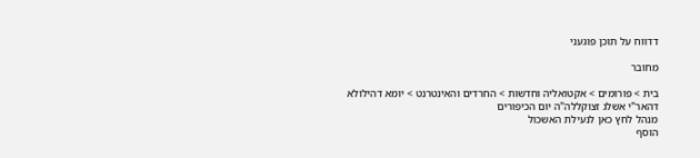דדווח על תוכן פוגעני

מחובר

בית > פורומים > אקטואליה וחדשות > החרדים והאינטרנט > יומא דהילולא דהאר"י אשלג זצוקללה"ה יום הכיפורים
מנהל לחץ כאן לנעילת האשכול
הוסף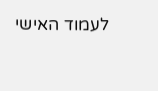לעמוד האישי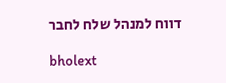דווח למנהל שלח לחבר

bholext